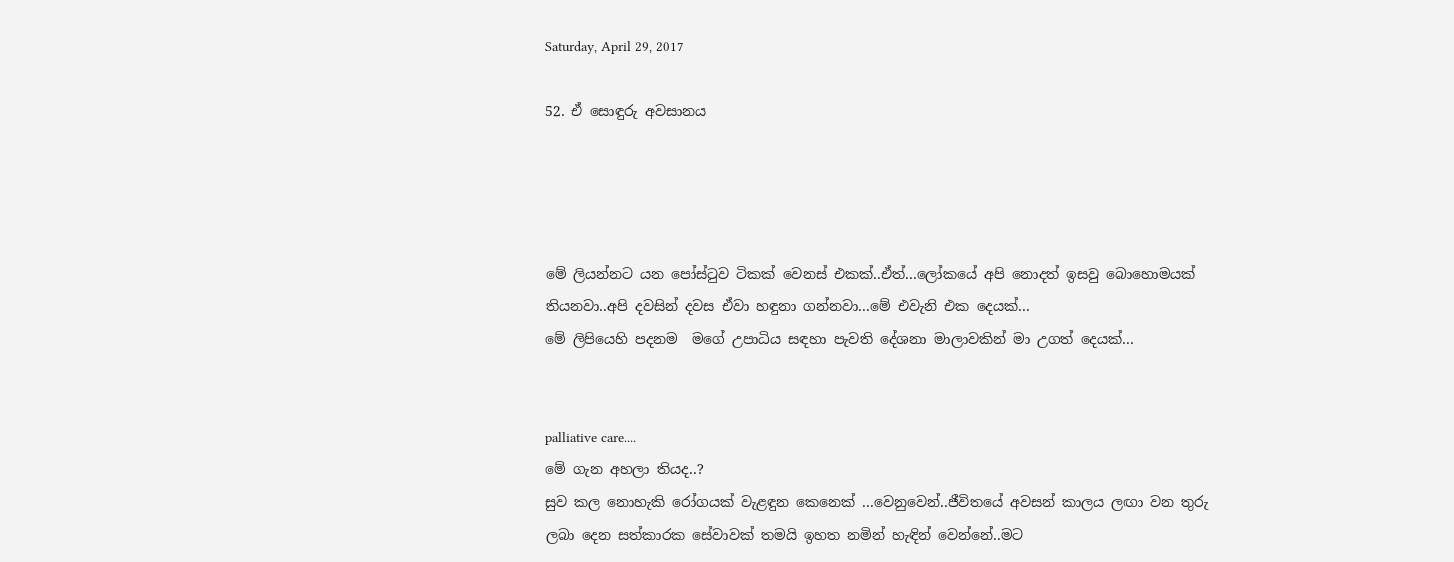Saturday, April 29, 2017

52. ඒ සොඳුරු අවසානය




මේ ලියන්නට යන පෝස්ටුව ටිකක් වෙනස් එකක්..ඒත්...ලෝකයේ අපි නොදත් ඉසවු බොහොමයක් තියනවා..අපි දවසින් දවස ඒවා හඳුනා ගන්නවා...මේ එවැනි එක දෙයක්...
මේ ලිපියෙහි පදනම  මගේ උපාධිය සඳහා පැවති දේශනා මාලාවකින් මා උගත් දෙයක්...


palliative care....
මේ ගැන අහලා තියද..?
සුව කල නොහැකි රෝගයක් වැළඳුන කෙනෙක් ...වෙනුවෙන්..ජීවිතයේ අවසන් කාලය ලඟා වන තුරු ලබා දෙන සත්කාරක සේවාවක් තමයි ඉහත නමින් හැඳින් වෙන්නේ..මට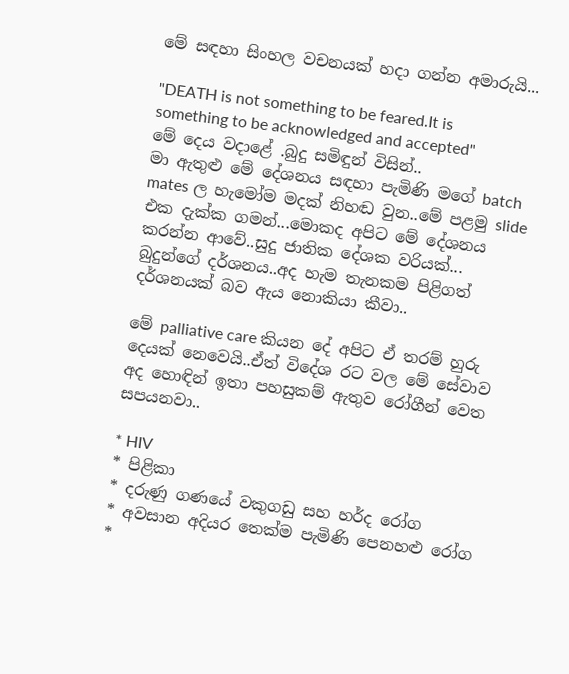මේ සඳහා සිංහල වචනයක් හදා ගන්න අමාරුයි...

"DEATH is not something to be feared.It is something to be acknowledged and accepted"
මේ දෙය වදාළේ .බුදු සමිඳුන් විසින්..
මා ඇතුළු මේ දේශනය සඳහා පැමිණි මගේ batch mates ල හැමෝම මදක් නිහඬ වුන..මේ පළමු slide එක දැක්ක ගමන්...මොකද අපිට මේ දේශනය කරන්න ආවේ..සුදු ජාතික දේශක වරියක්...
බුදුන්ගේ දර්ශනය..අද හැම තැනකම පිළිගත් දර්ශනයක් බව ඇය නොකියා කීවා..

මේ palliative care කියන දේ අපිට ඒ තරම් හුරු දෙයක් නෙවෙයි..ඒත් විදේශ රට වල මේ සේවාව අද හොඳින් ඉතා පහසුකම් ඇතුව රෝගීන් වෙත සපයනවා..

* HIV
* පිළිකා
* දරුණු ගණයේ වකුගඩු සහ හර්ද රෝග
* අවසාන අදියර තෙක්ම පැමිණි පෙනහළු රෝග
*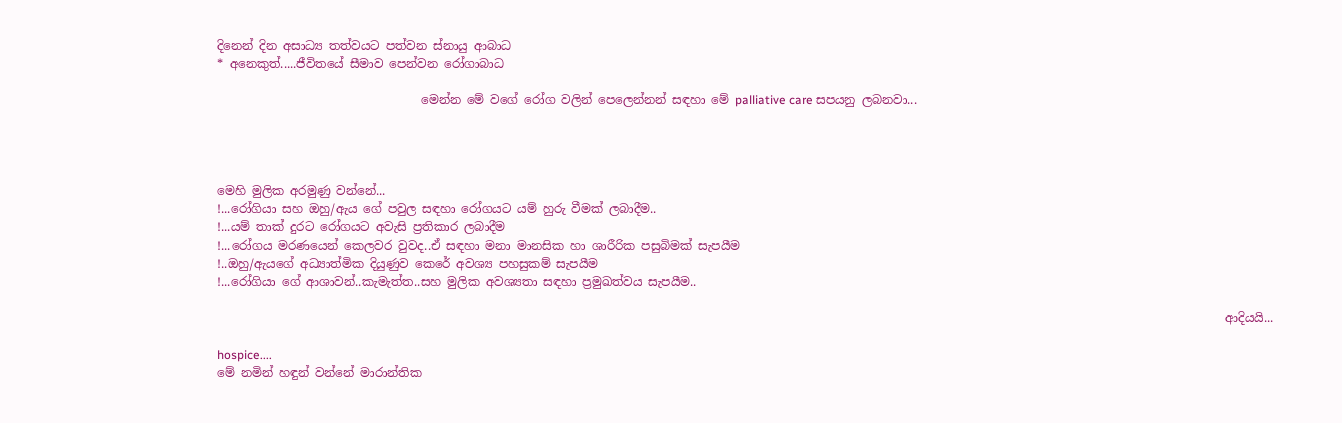දිනෙන් දින අසාධ්‍ය තත්වයට පත්වන ස්නායු ආබාධ
* අනෙකුත්.....ජීවිතයේ සීමාව පෙන්වන රෝගාබාධ

                                  මෙන්න මේ වගේ රෝග වලින් පෙලෙන්නන් සඳහා මේ palliative care සපයනු ලබනවා...




මෙහි මුලික අරමුණු වන්නේ...
!...රෝගියා සහ ඔහු/ඇය ගේ පවුල සඳහා රෝගයට යම් හුරු වීමක් ලබාදීම..
!...යම් තාක් දුරට රෝගයට අවැසි ප්‍රතිකාර ලබාදීම
!...රෝගය මරණයෙන් කෙලවර වුවද..ඒ සඳහා මනා මානසික හා ශාරීරික පසුබිමක් සැපයීම
!..ඔහු/ඇයගේ අධ්‍යාත්මික දියුණුව කෙරේ අවශ්‍ය පහසුකම් සැපයීම
!...රෝගියා ගේ ආශාවන්..කැමැත්ත..සහ මුලික අවශ්‍යතා සඳහා ප්‍රමුඛත්වය සැපයීම..

                                                                                                                                                                        ආදියයි...

hospice....
මේ නමින් හඳුන් වන්නේ මාරාන්තික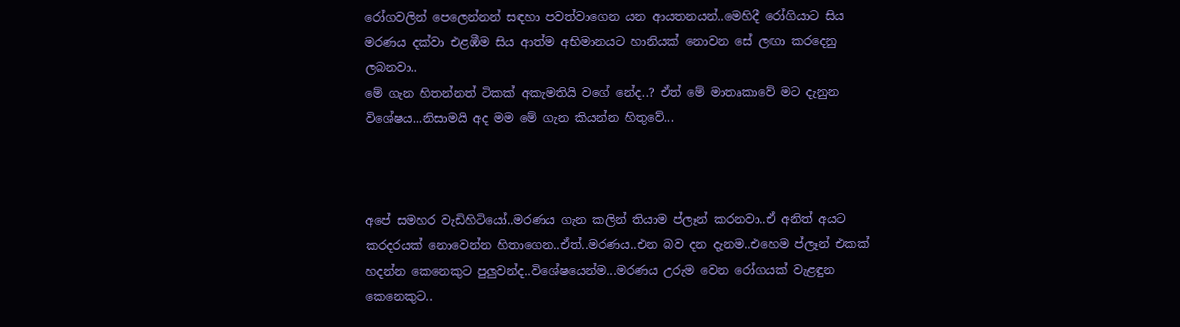රෝගවලින් පෙලෙන්නන් සඳහා පවත්වාගෙන යන ආයතනයන්..මෙහිදී රෝගියාට සිය මරණය දක්වා එළඹීම සිය ආත්ම අභිමානයට හානියක් නොවන සේ ලඟා කරදෙනු ලබනවා..
මේ ගැන හිතන්නත් ටිකක් අකැමතියි වගේ නේද..? ඒත් මේ මාතෘකාවේ මට දැනුන විශේෂය...නිසාමයි අද මම මේ ගැන කියන්න හිතුවේ...



අපේ සමහර වැඩිහිටියෝ..මරණය ගැන කලින් තියාම ප්ලෑන් කරනවා..ඒ අනිත් අයට කරදරයක් නොවෙන්න හිතාගෙන..ඒත්..මරණය..එන බව දන දැනම..එහෙම ප්ලෑන් එකක් හදන්න කෙනෙකුට පුලුවන්ද..විශේෂයෙන්ම...මරණය උරුම වෙන රෝගයක් වැළඳුන කෙනෙකුට..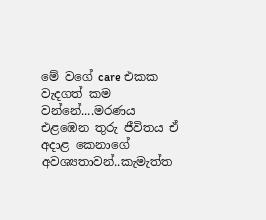මේ වගේ care එකක වැදගත් කම වන්නේ....මරණය එළඹෙන තුරු ජීවිතය ඒ අදාළ කෙනාගේ අවශ්‍යතාවන්..කැමැත්ත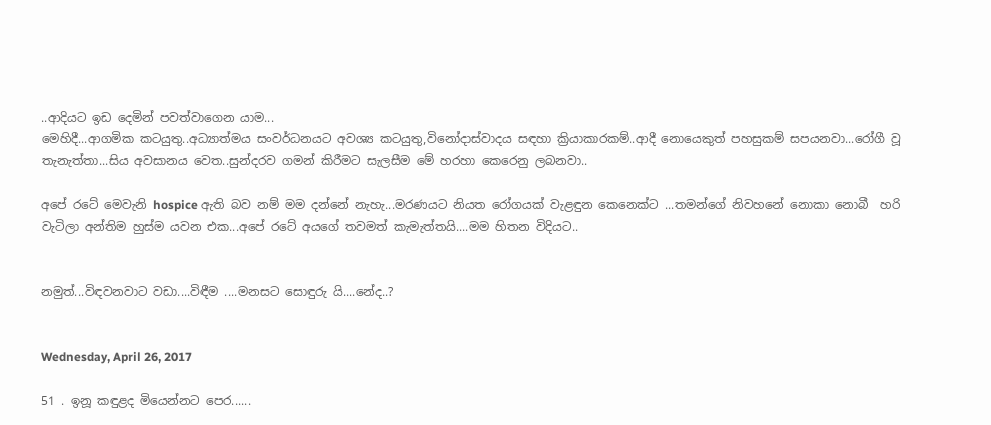..ආදියට ඉඩ දෙමින් පවත්වාගෙන යාම...
මෙහිදී...ආගමික කටයුතු..අධ්‍යාත්මය සංවර්ධනයට අවශ්‍ය කටයුතු,විනෝදාස්වාදය සඳහා ක්‍රියාකාරකම්..ආදී නොයෙකුත් පහසුකම් සපයනවා...රෝගී වූ තැනැත්තා...සිය අවසානය වෙත..සුන්දරව ගමන් කිරීමට සැලසීම මේ හරහා කෙරෙනු ලබනවා..

අපේ රටේ මෙවැනි hospice ඇති බව නම් මම දන්නේ නැහැ...මරණයට නියත රෝගයක් වැළඳුන කෙනෙක්ට ...තමන්ගේ නිවහනේ නොකා නොබී  හරි වැටිලා අන්තිම හුස්ම යවන එක...අපේ රටේ අයගේ තවමත් කැමැත්තයි....මම හිතන විදියට..


නමුත්...විඳවනවාට වඩා....විඳීම ....මනසට සොඳුරු යි....නේද..?


Wednesday, April 26, 2017

51 . ඉනූ කඳුළද මියෙන්නට පෙර......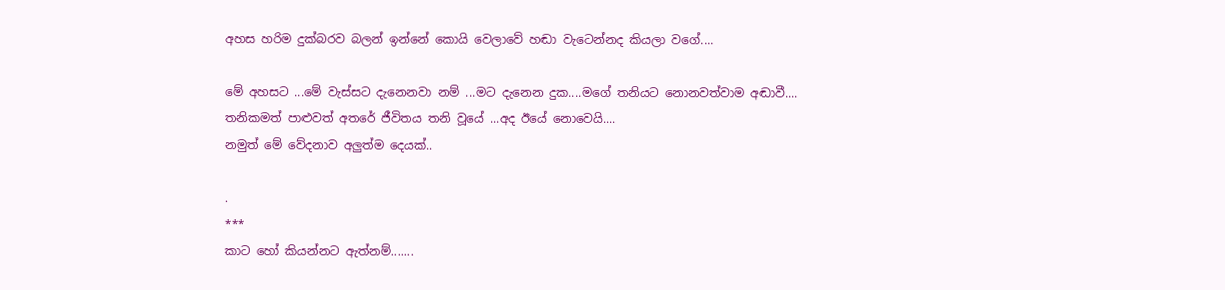අහස හරිම දුක්බරව බලන් ඉන්නේ කොයි වෙලාවේ හඬා වැටෙන්නද කියලා වගේ....

මේ අහසට ...මේ වැස්සට දැනෙනවා නම් ...මට දැනෙන දුක....මගේ තනියට නොනවත්වාම අඬාවී....
තනිකමත් පාළුවත් අතරේ ජීවිතය තනි වූයේ ...අද ඊයේ නොවෙයි....
නමුත් මේ වේදනාව අලුත්ම දෙයක්..

.
***
කාට හෝ කියන්නට ඇත්නම්.......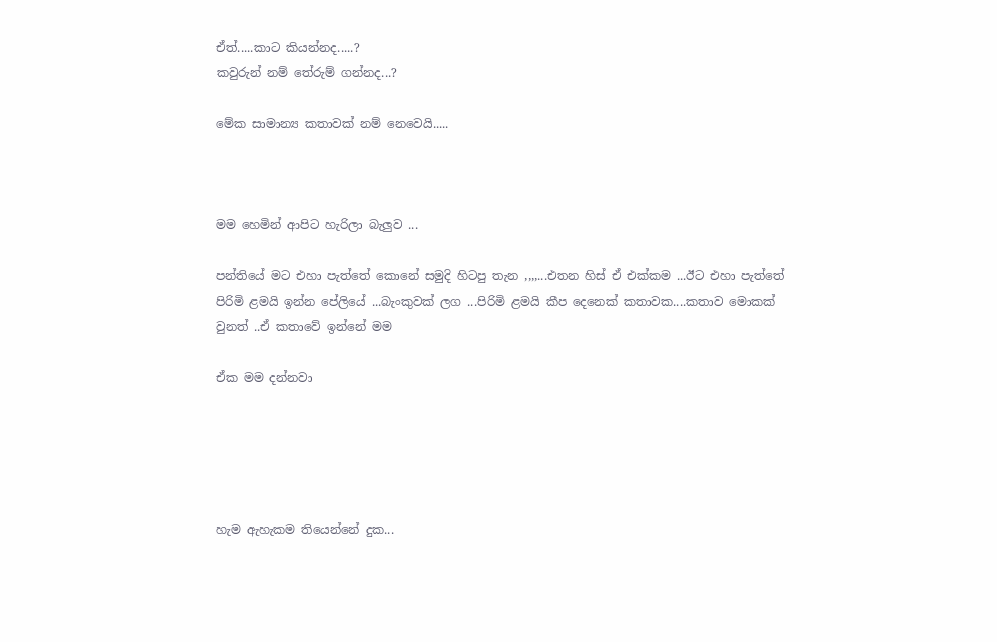ඒත්.....කාට කියන්නද.....?
කවුරුන් නම් තේරුම් ගන්නද...?

මේක සාමාන්‍ය කතාවක් නම් නෙවෙයි.....



මම හෙමින් ආපිට හැරිලා බැලුව ...

පන්තියේ මට එහා පැත්තේ කොනේ සමුදි හිටපු තැන ,,,,...එතන හිස් ඒ එක්කම ...ඊට එහා පැත්තේ පිරිමි ළමයි ඉන්න පේලියේ ...බැංකුවක් ලග ...පිරිමි ළමයි කීප දෙනෙක් කතාවක....කතාව මොකක් වුනත් ..ඒ කතාවේ ඉන්නේ මම

ඒක මම දන්නවා





හැම ඇහැකම තියෙන්නේ දුක...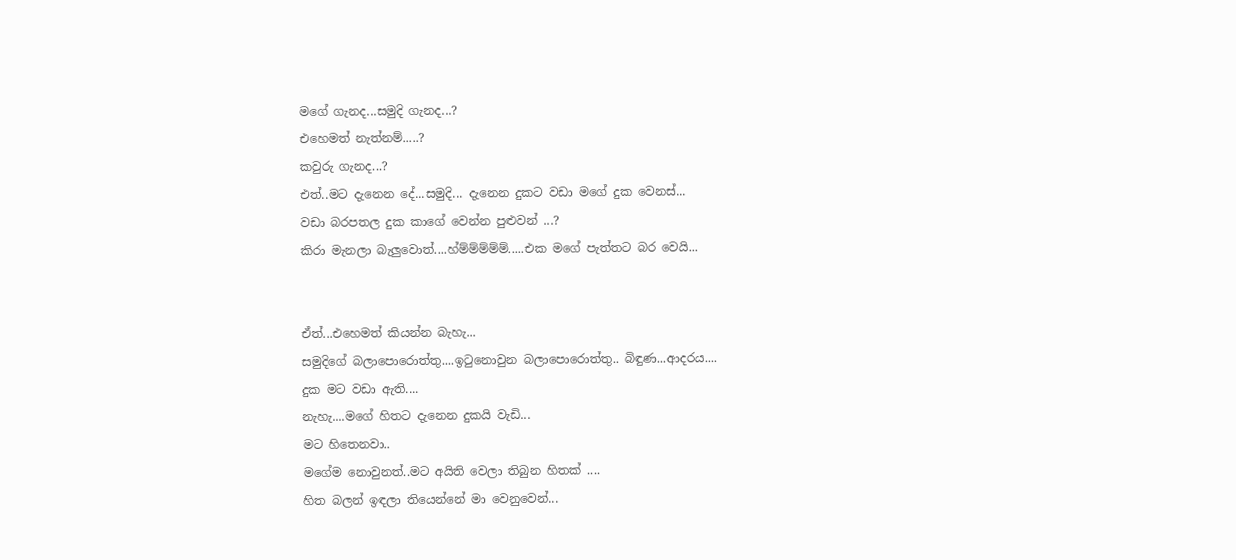මගේ ගැනද...සමුදි ගැනද...?
එහෙමත් නැත්නම්.....?
කවුරු ගැනද...?
එත්..මට දැනෙන දේ...සමුදි... දැනෙන දුකට වඩා මගේ දුක වෙනස්...
වඩා බරපතල දුක කාගේ වෙන්න පුළුවන් ...?
කිරා මැනලා බැලුවොත්....හ්ම්ම්ම්ම්ම්.....එක මගේ පැත්තට බර වෙයි...


ඒත්...එහෙමත් කියන්න බැහැ...
සමුදිගේ බලාපොරොත්තු....ඉටුනොවුන බලාපොරොත්තු.. බිඳුණ...ආදරය....
දුක මට වඩා ඇති....
නැහැ....මගේ හිතට දැනෙන දුකයි වැඩි...
මට හිතෙනවා..
මගේම නොවුනත්..මට අයිති වෙලා තිබුන හිතක් ....
හිත බලන් ඉඳලා තියෙන්නේ මා වෙනුවෙන්...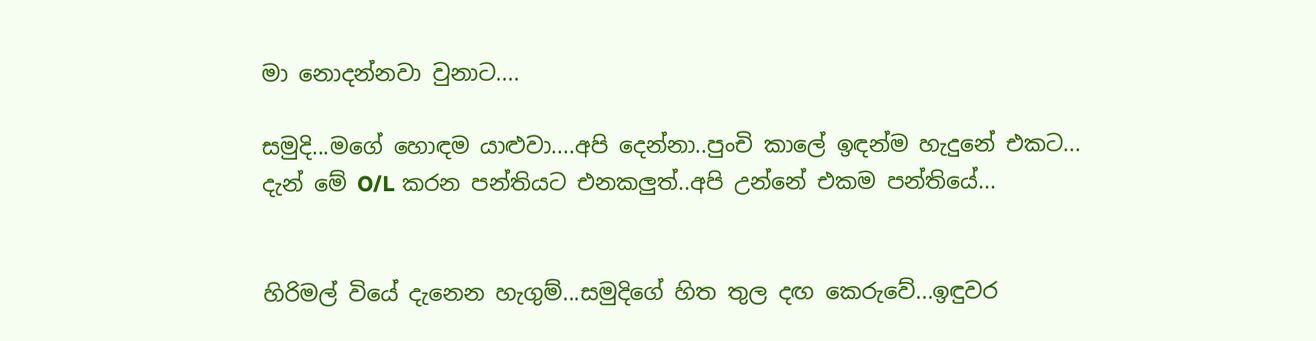මා නොදන්නවා වුනාට....

සමුදි...මගේ හොඳම යාළුවා....අපි දෙන්නා..පුංචි කාලේ ඉඳන්ම හැදුනේ එකට...
දැන් මේ O/L කරන පන්තියට එනකලුත්..අපි උන්නේ එකම පන්තියේ...


හිරිමල් වියේ දැනෙන හැගුම්...සමුදිගේ හිත තුල දඟ කෙරුවේ...ඉඳුවර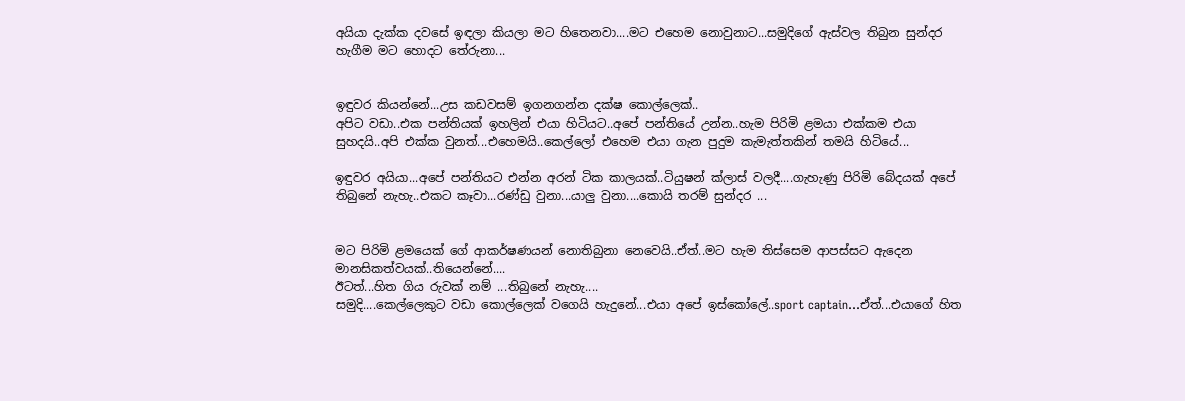අයියා දැක්ක දවසේ ඉඳලා කියලා මට හිතෙනවා....මට එහෙම නොවුනාට...සමුදිගේ ඇස්වල තිබුන සුන්දර හැගීම මට හොදට තේරුනා...


ඉඳුවර කියන්නේ...උස කඩවසම් ඉගනගන්න දක්ෂ කොල්ලෙක්..
අපිට වඩා..එක පන්තියක් ඉහලින් එයා හිටියට..අපේ පන්තියේ උන්න..හැම පිරිමි ළමයා එක්කම එයා සුහදයි..අපි එක්ක වුනත්...එහෙමයි..කෙල්ලෝ එහෙම එයා ගැන පුදුම කැමැත්තකින් තමයි හිටියේ...

ඉඳුවර අයියා...අපේ පන්තියට එන්න අරන් ටික කාලයක්..ටියුෂන් ක්ලාස් වලදී....ගැහැණු පිරිමි බේදයක් අපේ තිබුනේ නැහැ..එකට කෑවා...රණ්ඩු වුනා...යාලු වුනා....කොයි තරම් සුන්දර ...


මට පිරිමි ළමයෙක් ගේ ආකර්ෂණයන් නොතිබුනා නෙවෙයි..ඒත්..මට හැම තිස්සෙම ආපස්සට ඇදෙන මානසිකත්වයක්..තියෙන්නේ....
ඊටත්...හිත ගිය රුවක් නම් ...තිබුනේ නැහැ....
සමුදි....කෙල්ලෙකුට වඩා කොල්ලෙක් වගෙයි හැදුනේ...එයා අපේ ඉස්කෝලේ..sport captain...ඒත්...එයාගේ හිත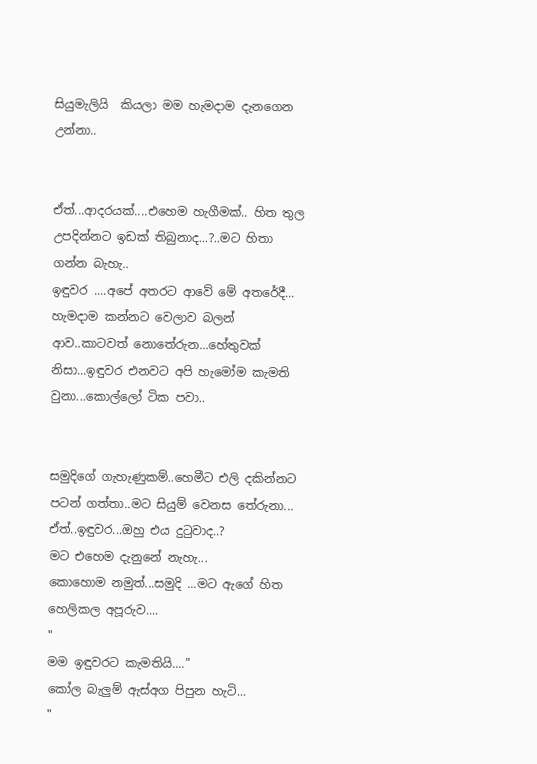සියුමැලියි  කියලා මම හැමදාම දැනගෙන උන්නා..


ඒත්...ආදරයක්....එහෙම හැගීමක්.. හිත තුල උපදින්නට ඉඩක් තිබුනාද...?..මට හිතා ගන්න බැහැ..
ඉඳුවර ....අපේ අතරට ආවේ මේ අතරේදී...
හැමදාම කන්නට වෙලාව බලන් ආව..කාටවත් නොතේරුන...හේතුවක් නිසා...ඉඳුවර එනවට අපි හැමෝම කැමති වුනා...කොල්ලෝ ටික පවා..


සමුදිගේ ගැහැණුකම්..හෙමීට එලි දකින්නට පටන් ගත්තා..මට සියුම් වෙනස තේරුනා...
ඒත්..ඉඳුවර...ඔහු එය දුටුවාද..?
මට එහෙම දැනුනේ නැහැ...
කොහොම නමුත්...සමුදි ...මට ඇගේ හිත හෙලිකල අපූරුව....
"
මම ඉඳුවරට කැමතියි...."
කෝල බැලුම් ඇස්අග පිපුන හැටි...
"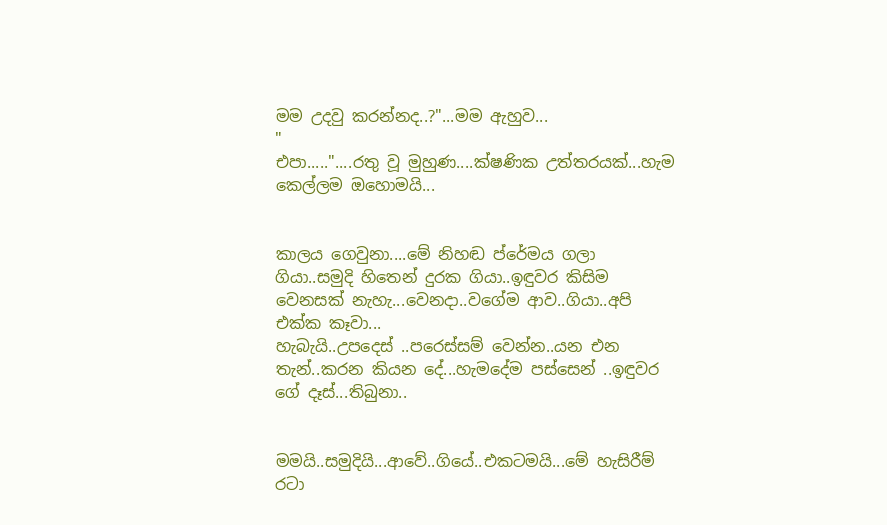මම උදවු කරන්නද..?"...මම ඇහුව...
"
එපා....."....රතු වූ මුහුණ....ක්ෂණික උත්තරයක්...හැම කෙල්ලම ඔහොමයි...


කාලය ගෙවුනා....මේ නිහඬ ප්රේමය ගලා ගියා..සමුදි හිතෙන් දුරක ගියා..ඉඳුවර කිසිම වෙනසක් නැහැ...වෙනදා..වගේම ආව..ගියා..අපි එක්ක කෑවා...
හැබැයි..උපදෙස් ..පරෙස්සම් වෙන්න..යන එන තැන්..කරන කියන දේ...හැමදේම පස්සෙන් ..ඉඳුවර ගේ දෑස්...තිබුනා..


මමයි..සමුදියි...ආවේ..ගියේ..එකටමයි...මේ හැසිරීම් රටා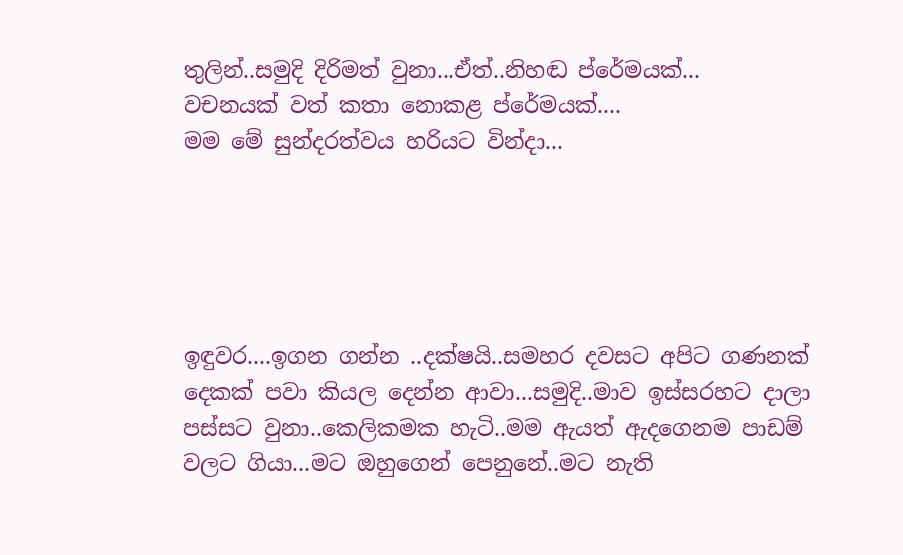තුලින්..සමුදි දිරිමත් වුනා...ඒත්..නිහඬ ප්රේමයක්...
වචනයක් වත් කතා නොකළ ප්රේමයක්....
මම මේ සුන්දරත්වය හරියට වින්දා...





ඉඳුවර....ඉගන ගන්න ..දක්ෂයි..සමහර දවසට අපිට ගණනක් දෙකක් පවා කියල දෙන්න ආවා...සමුදි..මාව ඉස්සරහට දාලා පස්සට වුනා..කෙලිකමක හැටි..මම ඇයත් ඇදගෙනම පාඩම් වලට ගියා...මට ඔහුගෙන් පෙනුනේ..මට නැති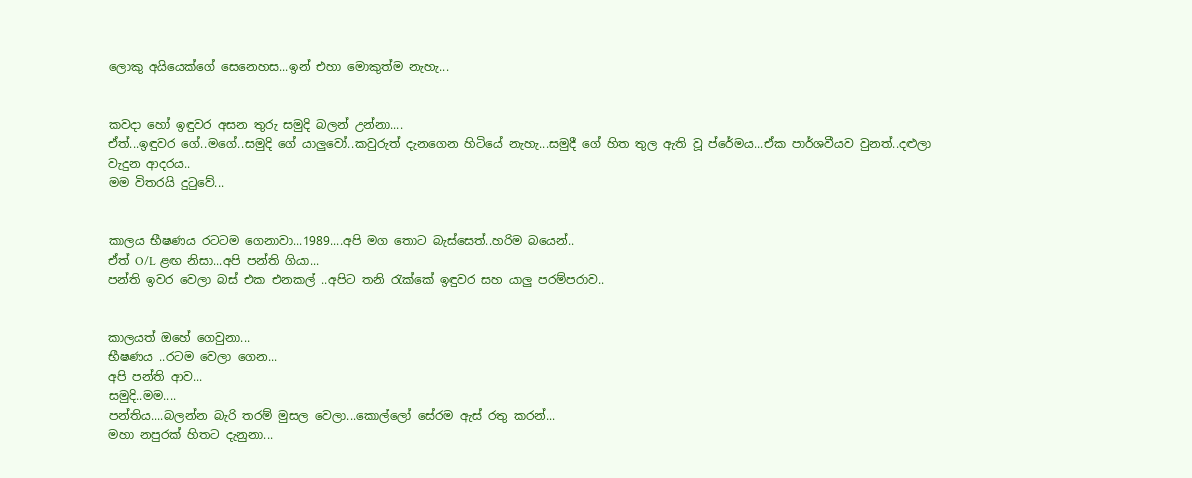ලොකු අයියෙක්ගේ සෙනෙහස...ඉන් එහා මොකුත්ම නැහැ...


කවදා හෝ ඉඳුවර අසන තුරු සමුදි බලන් උන්නා....
ඒත්...ඉඳුවර ගේ..මගේ..සමුදි ගේ යාලුවෝ..කවුරුත් දැනගෙන හිටියේ නැහැ...සමුදී ගේ හිත තුල ඇති වූ ප්රේමය...ඒක පාර්ශවීයව වුනත්..දළුලා වැදුන ආදරය..
මම විතරයි දුටුවේ...


කාලය භීෂණය රටටම ගෙනාවා...1989....අපි මග තොට බැස්සෙත්..හරිම බයෙන්..
ඒත් O/L ළඟ නිසා...අපි පන්ති ගියා...
පන්ති ඉවර වෙලා බස් එක එනකල් ..අපිට තනි රැක්කේ ඉඳුවර සහ යාලු පරම්පරාව..


කාලයත් ඔහේ ගෙවුනා...
භීෂණය ..රටම වෙලා ගෙන...
අපි පන්ති ආව...
සමුදි..මම....
පන්තිය....බලන්න බැරි තරම් මුසල වෙලා...කොල්ලෝ සේරම ඇස් රතු කරන්...
මහා නපුරක් හිතට දැනුනා...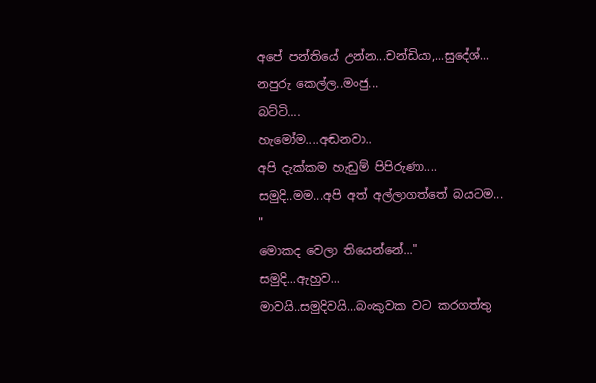අපේ පන්තියේ උන්න...චන්ඩියා,...සුදේශ්...
නපුරු කෙල්ල..මංජු...
බට්ටි....
හැමෝම....අඬනවා..
අපි දැක්කම හැඩුම් පිපිරුණා....
සමුදි..මම...අපි අත් අල්ලාගත්තේ බයටම...
"
මොකද වෙලා තියෙන්නේ..."
සමුදි...ඇහුව...
මාවයි..සමුදිවයි...බංකුවක වට කරගත්තු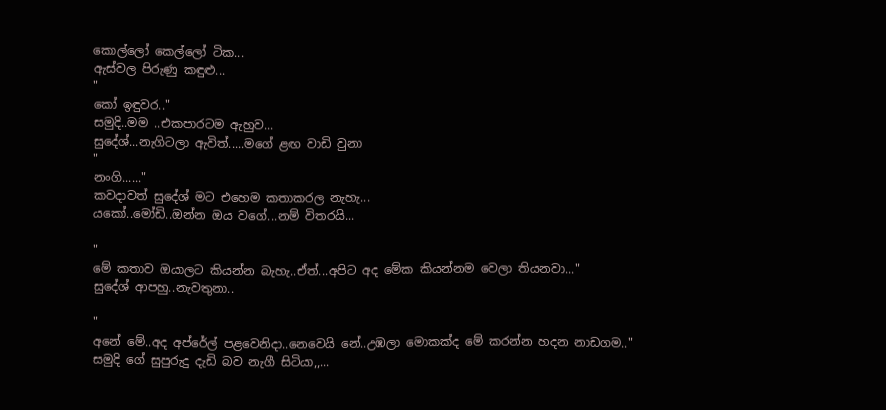කොල්ලෝ කෙල්ලෝ ටික...
ඇස්වල පිරුණු කඳුළු...
"
කෝ ඉඳුවර.."
සමුදි..මම ..එකපාරටම ඇහුව...
සුදේශ්...නැගිටලා ඇවිත්.....මගේ ළඟ වාඩි වුනා
"
නංගි......"
කවදාවත් සුදේශ් මට එහෙම කතාකරල නැහැ...
යකෝ..මෝඩි..ඔන්න ඔය වගේ...නම් විතරයි...

"
මේ කතාව ඔයාලට කියන්න බැහැ..ඒත්...අපිට අද මේක කියන්නම වෙලා තියනවා..."
සුදේශ් ආපහු..නැවතුනා..

"
අනේ මේ..අද අප්රේල් පළවෙනිදා..නෙවෙයි නේ..උඹලා මොකක්ද මේ කරන්න හදන නාඩගම.."
සමුදි ගේ සුපුරුදු දැඩි බව නැගී සිටියා,,...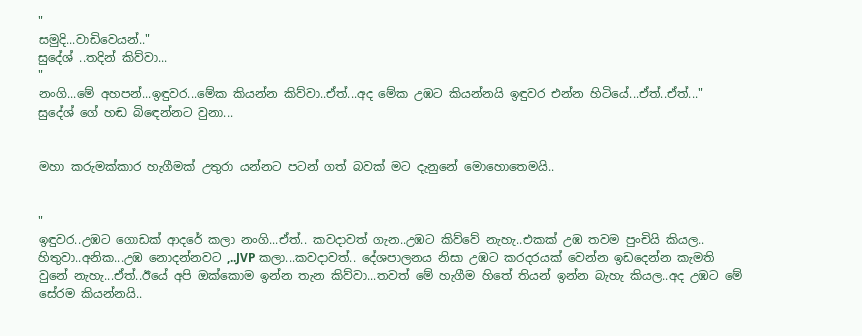"
සමුදි...වාඩිවෙයන්.."
සුදේශ් ..තදින් කිව්වා...
"
නංගි...මේ අහපන්...ඉඳුවර...මේක කියන්න කිව්වා..ඒත්...අද මේක උඹට කියන්නයි ඉඳුවර එන්න හිටියේ...ඒත්..ඒත්..."
සුදේශ් ගේ හඬ බිඳෙන්නට වුනා...


මහා කරුමක්කාර හැගීමක් උතුරා යන්නට පටන් ගත් බවක් මට දැනුනේ මොහොතෙමයි..


"
ඉඳුවර..උඹට ගොඩක් ආදරේ කලා නංගි...ඒත්.. කවදාවත් ගැන..උඹට කිව්වේ නැහැ..එකක් උඹ තවම පුංචියි කියල.. හිතුවා..අනික...උඹ නොදන්නවට ,..JVP කලා...කවදාවත්.. දේශපාලනය නිසා උඹට කරදරයක් වෙන්න ඉඩදෙන්න කැමති වුනේ නැහැ...ඒත්..ඊයේ අපි ඔක්කොම ඉන්න තැන කිව්වා...තවත් මේ හැගීම හිතේ තියන් ඉන්න බැහැ කියල..අද උඹට මේ සේරම කියන්නයි..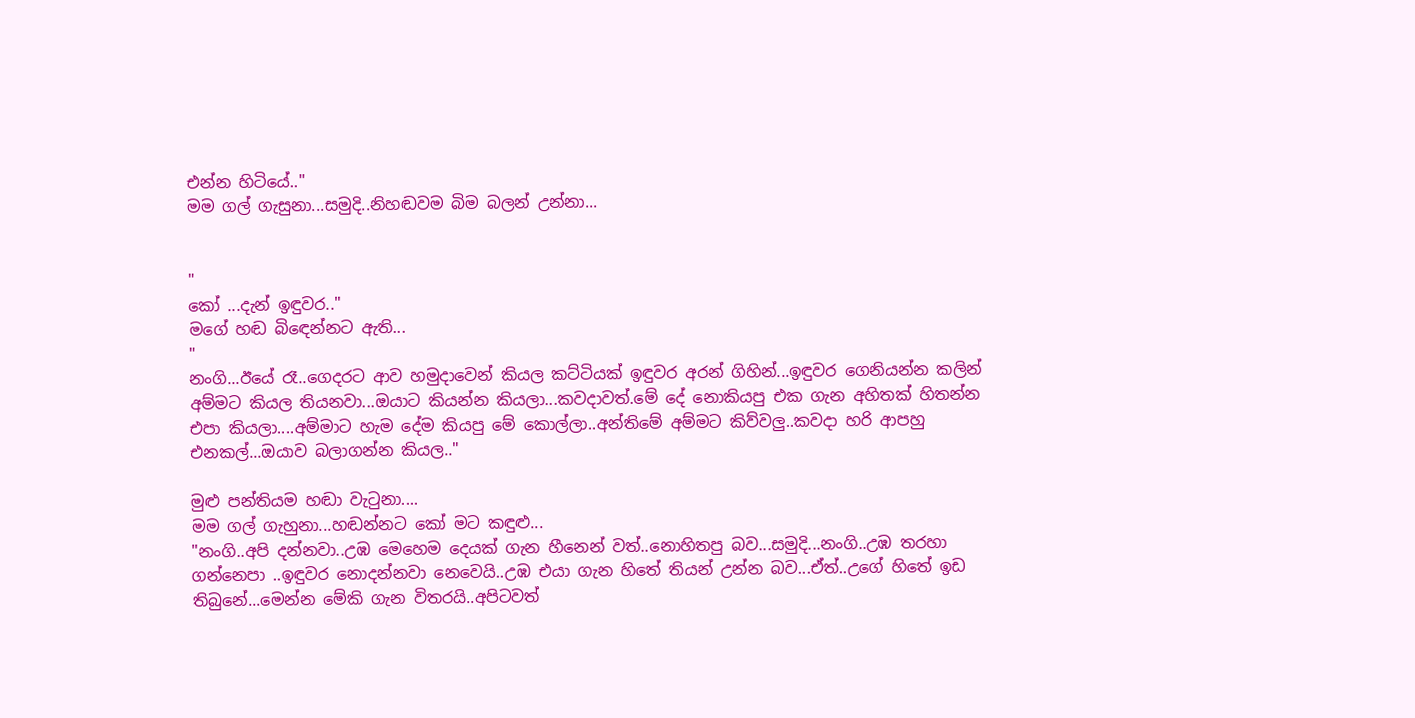එන්න හිටියේ.."
මම ගල් ගැසුනා...සමුදි..නිහඬවම බිම බලන් උන්නා...


"
කෝ ...දැන් ඉඳුවර.."
මගේ හඬ බිඳෙන්නට ඇති...
"
නංගි...ඊයේ රෑ..ගෙදරට ආව හමුදාවෙන් කියල කට්ටියක් ඉඳුවර අරන් ගිහින්...ඉඳුවර ගෙනියන්න කලින් අම්මට කියල තියනවා...ඔයාට කියන්න කියලා...කවදාවත්.මේ දේ නොකියපු එක ගැන අහිතක් හිතන්න එපා කියලා....අම්මාට හැම දේම කියපු මේ කොල්ලා..අන්තිමේ අම්මට කිව්වලු..කවදා හරි ආපහු එනකල්...ඔයාව බලාගන්න කියල.."

මුළු පන්තියම හඬා වැටුනා....
මම ගල් ගැහුනා...හඬන්නට කෝ මට කඳුළු...
"නංගි..අපි දන්නවා..උඹ මෙහෙම දෙයක් ගැන හීනෙන් වත්..නොහිතපු බව...සමුදි...නංගි..උඹ තරහා ගන්නෙපා ..ඉඳුවර නොදන්නවා නෙවෙයි..උඹ එයා ගැන හිතේ තියන් උන්න බව...ඒත්..උගේ හිතේ ඉඩ තිබුනේ...මෙන්න මේකි ගැන විතරයි..අපිටවත්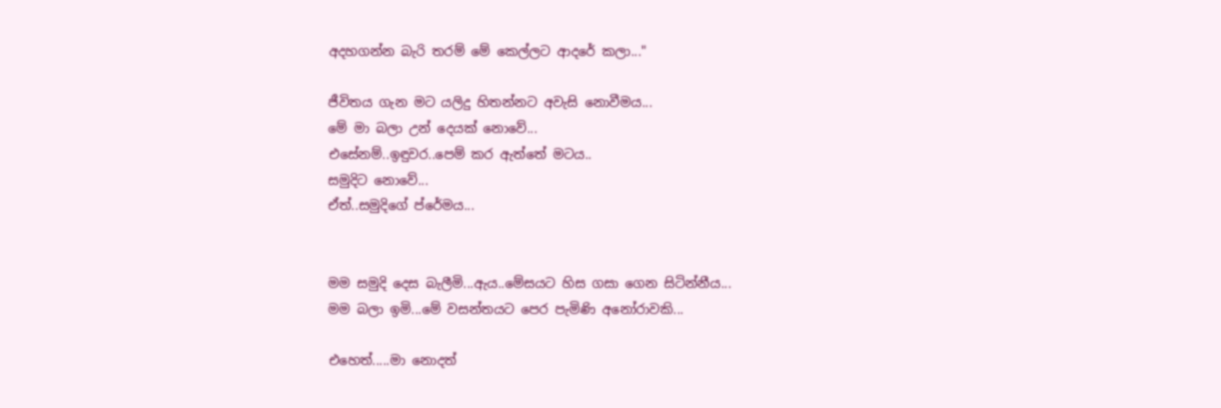අදහගන්න බැරි තරම් මේ කෙල්ලට ආදරේ කලා..."

ජීවිතය ගැන මට යලිදු හිතන්නට අවැසි නොවීමය...
මේ මා බලා උන් දෙයක් නොවේ...
එසේනම්..ඉඳුවර..පෙම් කර ඇත්තේ මටය..
සමුදිට නොවේ...
ඒත්..සමුදිගේ ප්රේමය...


මම සමුදි දෙස බැලීමි...ඇය..මේසයට හිස ගසා ගෙන සිටින්නීය...
මම බලා ඉමි...මේ වසන්තයට පෙර පැමිණි අනෝරාවකි...

එහෙත්.....මා නොදත්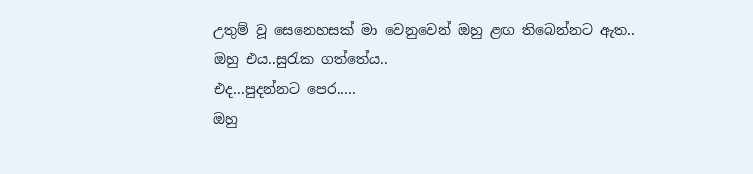උතුම් වූ සෙනෙහසක් මා වෙනුවෙන් ඔහු ළඟ තිබෙන්නට ඇත..
ඔහු එය..සුරැක ගත්තේය..
එද...පුදන්නට පෙර.....
ඔහු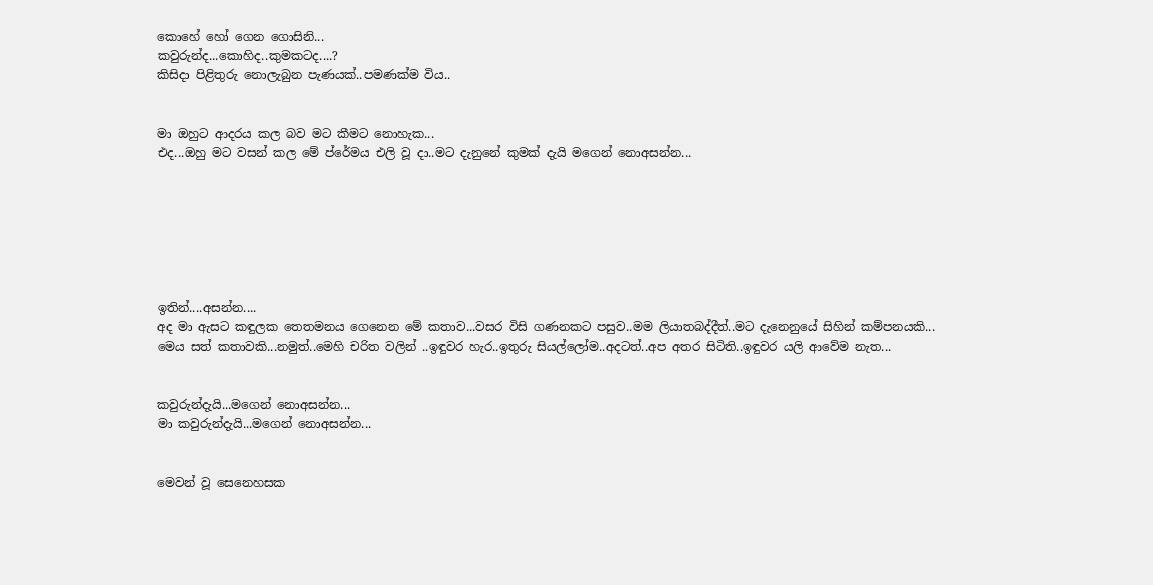කොහේ හෝ ගෙන ගොසිනි...
කවුරුන්ද...කොහිද..කුමකටද....?
කිසිදා පිළිතුරු නොලැබුන පැණයක්..පමණක්ම විය..


මා ඔහුට ආදරය කල බව මට කීමට නොහැක...
එද...ඔහු මට වසන් කල මේ ප්රේමය එලි වූ දා..මට දැනුනේ කුමක් දැයි මගෙන් නොඅසන්න...







ඉතින්....අසන්න....
අද මා ඇසට කඳුලක තෙතමනය ගෙනෙන මේ කතාව...වසර විසි ගණනකට පසුව..මම ලියාතබද්දීත්..මට දැනෙනුයේ සිහින් කම්පනයකි...
මෙය සත් කතාවකි...නමුත්..මෙහි චරිත වලින් ..ඉඳුවර හැර..ඉතුරු සියල්ලෝම..අදටත්..අප අතර සිටිති..ඉඳුවර යලි ආවේම නැත...


කවුරුන්දැයි...මගෙන් නොඅසන්න...
මා කවුරුන්දැයි...මගෙන් නොඅසන්න...


මෙවන් වූ සෙනෙහසක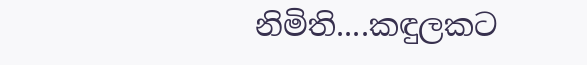නිමිති....කඳුලකට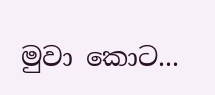මුවා කොට...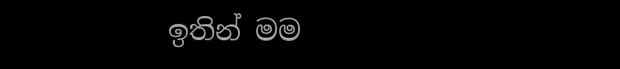ඉතින් මම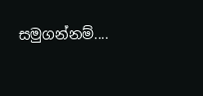සමුගන්නම්....